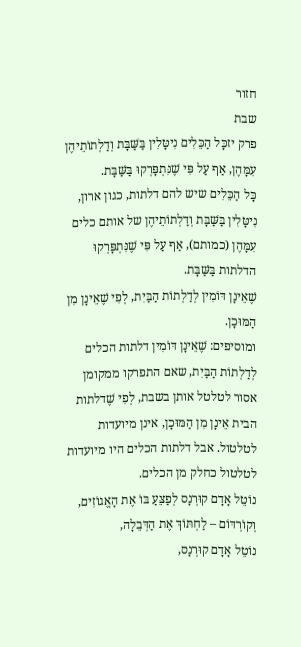חזור
שבת
פרק יזכָּל הַכֵּלִים נִיטָּלִין בַּשַּׁבָּת וְדַלְתוֹתֵיהֶן עִמָּהֶן, אַף עַל פִּי שֶׁנִּתְפָּרְקוּ בַּשַּׁבָּת.
כָּל הַכֵּלִים שיש להם דלתות, כגון ארון, נִיטָּלִין בַּשַּׁבָּת וְדַלְתוֹתֵיהֶן של אותם כלים עִמָּהֶן (כמותם), אַף עַל פִּי שֶׁנִּתְפָּרְקוּ הדלתות בַּשַּׁבָּת.
שֶׁאֵינָן דּוֹמִין לְדַלְתוֹת הַבַּיִת, לְפִי שֶׁאֵינָן מִן הַמּוּכָן.
ומוסיפים: שֶׁאֵינָן דּוֹמִין דלתות הכלים לְדַלְתוֹת הַבַּיִת, שאם התפרקו ממקומן אסור לטלטל אותן בשבת, לְפִי שֶׁדלתות הבית אֵינָן מִן הַמּוּכָן, אינן מיועדות לטלטול. אבל דלתות הכלים היו מיועדות לטלטול כחלק מן הכלים.
נוֹטֵל אָדָם קוּרְנָס לְפַצֵּעַ בּוֹ אֶת הָאֱגוֹזִים, וְקוֹרְדּוֹם – לַחְתּוֹךְ אֶת הַדְּבֵלָה,
נוֹטֵל אָדָם קוּרְנָס,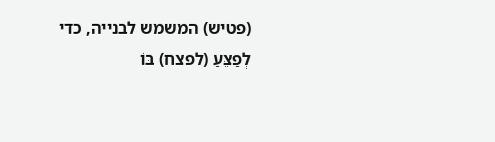(פטיש) המשמש לבנייה, כדי לְפַצֵּעַ (לפצח) בּוֹ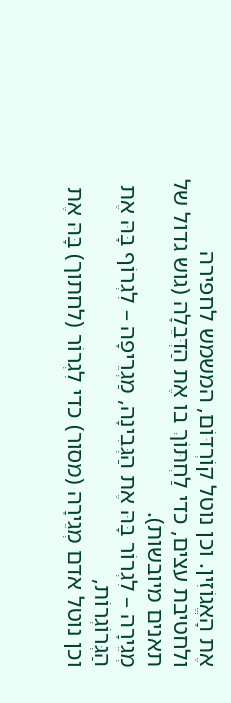אֶת הָאֱגוֹזִין. וכן נוטל קוֹרְדּוֹם, המשמש לחפירה ולחטיבת עצים, כדי לַחְתּוֹךְ בו אֶת הַדְּבֵלָה (גוש גדול של תאנים מיובשות).
מְגֵירָה – לִגְרוֹר בָּהּ אֶת הַגְּבִינָה, מַגְרֵיפָה – לִגְרוֹף בָּהּ אֶת הַגְּרוֹגְרוֹת,
וכן נוטל אדם מְגֵירָה (מסור) כדי לִגְרוֹר (לחתוך) בָּהּ אֶת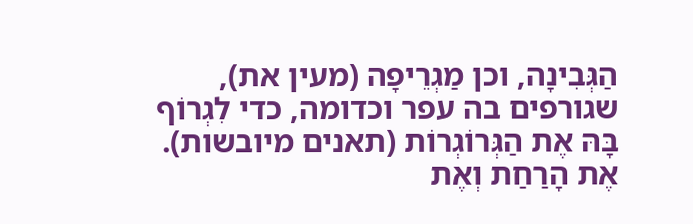הַגְּבִינָה, וכן מַגְרֵיפָה (מעין את), שגורפים בה עפר וכדומה, כדי לִגְרוֹף בָּהּ אֶת הַגְּרוֹגְרוֹת (תאנים מיובשות).
אֶת הָרַחַת וְאֶת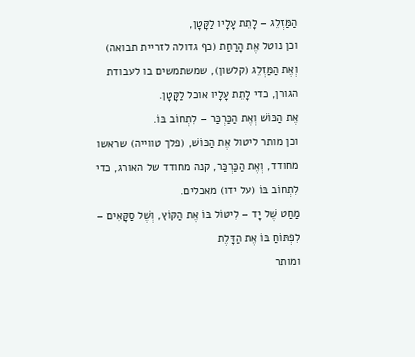הַמַּזְלֵג – לָתֵת עָלָיו לַקָּטָן,
וכן נוטל אֶת הָרַחַת (כף גדולה לזריית תבואה) וְאֶת הַמַּזְלֵג (קלשון), שמשתמשים בו לעבודת הגורן, כדי לָתֵת עָלָיו אוכל לַקָּטָן.
אֶת הַכּוֹשׁ וְאֶת הַכַּרְכַּר – לִתְחוֹב בּוֹ.
וכן מותר ליטול אֶת הַכּוֹשׁ, (פלך טווייה) שראשו מחודד, וְאֶת הַכַּרְכַּר, קנה מחודד של האורג, כדי לִתְחוֹב בּוֹ (על ידו) מאכלים.
מַחַט שֶׁל יָד – לִיטּוֹל בּוֹ אֶת הַקּוֹץ, וְשֶׁל סַקָּאִים – לִפְתּוֹחַ בּוֹ אֶת הַדָּלֶת
ומותר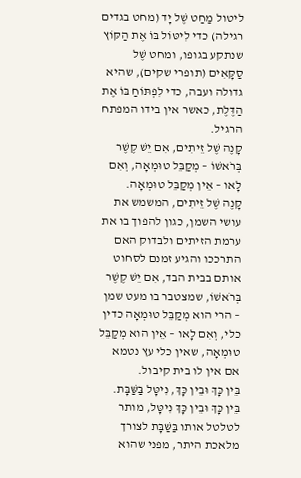ליטול מַחַט שֶׁל יָד (מחט בגדים רגילה) כדי לִיטּוֹל בּוֹ אֶת הַקּוֹץ שנתקע בגופו, ומחט שֶׁל סַקָּאִים (תופרי שקים), שהיא גדולה ועבה, כדי לִפְתּוֹחַ בּוֹ אֶת הַדֶּלֶת, כאשר אין בידו המפתח הרגיל.
קָנֶה שֶׁל זֵיתִים, אִם יֵשׁ קֶשֶׁר בְּרֹאשׁוֹ – מְקַבֵּל טוּמְאָה, וְאִם לָאו – אֵין מְקַבֵּל טוּמְאָה.
קָנֶה שֶׁל זֵיתִים, המשמש את עושי השמן, כגון להפוך בו את ערמת הזיתים ולבדוק האם התרככו והגיע זמנם לסחוט אותם בבית הבד, אִם יֵשׁ קֶשֶׁר בְּרֹאשׁוֹ, שמצטבר בו מעט שמן – הרי הוא מְקַבֵּל טוּמְאָה כדין כלי, וְאִם לָאו – אֵין הוא מְקַבֵּל טוּמְאָה, שאין כלי עץ נטמא אם אין לו בית קיבול.
בֵּין כָּךְ וּבֵין כָּךְ, נִיטָּל בַּשַּׁבָּת.
בֵּין כָּךְ וּבֵין כָּךְ נִיטָּל, מותר לטלטל אותו בַּשַּׁבָּת לצורך מלאכת היתר, מפני שהוא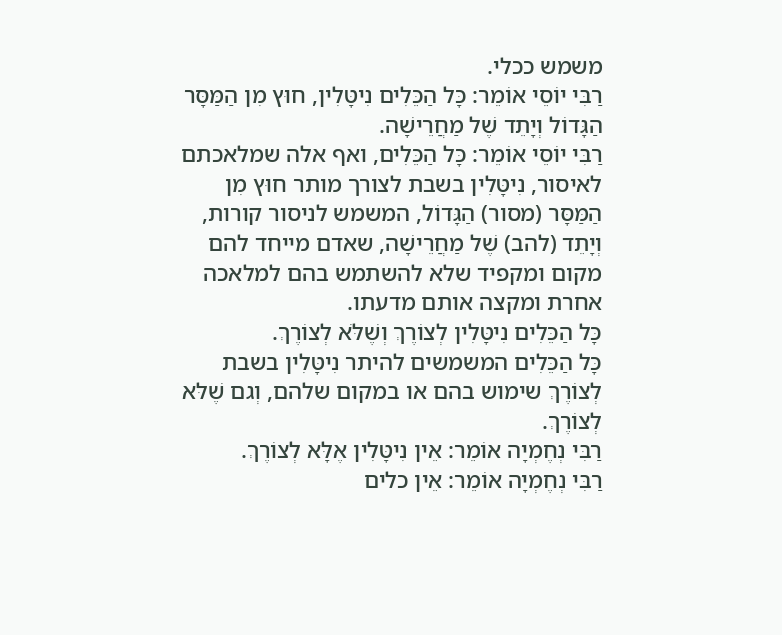משמש ככלי.
רַבִּי יוֹסֵי אוֹמֵר: כָּל הַכֵּלִים נִיטָּלִין, חוּץ מִן הַמַּסָּר הַגָּדוֹל וְיָתֵד שֶׁל מַחֲרֵישָׁה.
רַבִּי יוֹסֵי אוֹמֵר: כָּל הַכֵּלִים, ואף אלה שמלאכתם לאיסור, נִיטָּלִין בשבת לצורך מותר חוּץ מִן הַמַּסָּר (מסור) הַגָּדוֹל, המשמש לניסור קורות, וְיָתֵד (להב) שֶׁל מַחֲרֵישָׁה, שאדם מייחד להם מקום ומקפיד שלא להשתמש בהם למלאכה אחרת ומקצה אותם מדעתו.
כָּל הַכֵּלִים נִיטָּלִין לְצוֹרֶךְ וְשֶׁלֹּא לְצוֹרֶךְ.
כָּל הַכֵּלִים המשמשים להיתר נִיטָּלִין בשבת לְצוֹרֶךְ שימוש בהם או במקום שלהם, וְגם שֶׁלּא לְצוֹרֶךְ.
רַבִּי נְחֶמְיָה אוֹמֵר: אֵין נִיטָּלִין אֶלָּא לְצוֹרֶךְ.
רַבִּי נְחֶמְיָה אוֹמֵר: אֵין כלים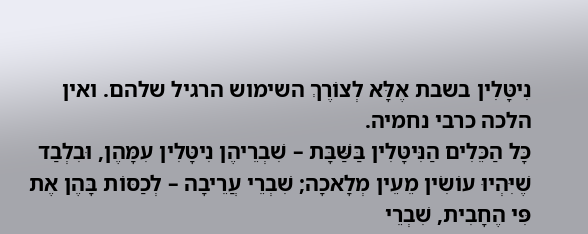נִיטָּלִין בשבת אֶלָּא לְצוֹרֶךְ השימוש הרגיל שלהם. ואין הלכה כרבי נחמיה.
כָּל הַכֵּלִים הַנִּיטָּלִין בַּשַּׁבָּת – שִׁבְרֵיהֶן נִיטָּלִין עִמָּהֶן, וּבִלְבַד שֶׁיִּהְיוּ עוֹשִׂין מֵעֵין מְלָאכָה; שִׁבְרֵי עֲרֵיבָה – לְכַסּוֹת בָּהֶן אֶת פִּי הֶחָבִית, שִׁבְרֵי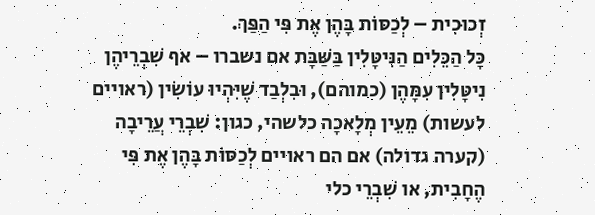זְכוּכִית – לְכַסּוֹת בָּהֶן אֶת פִּי הַפַּךְ.
כָּל הַכֵּלִים הַנִּיטָּלִין בַּשַּׁבָּת אם נשברו – אף שִׁבְרֵיהֶן נִיטָּלִין עִמָּהֶן (כמוהם), וּבִלְבַד שֶׁיִּהְיוּ עוֹשִׂין (ראויים לעשות) מֵעֵין מְלָאכָה כלשהי, כגון: שִׁבְרֵי עֲרֵיבָה (קערה גדולה) אם הם ראויים לְכַסּוֹת בָּהֶן אֶת פִּי הֶחָבִית, או שִׁבְרֵי כלי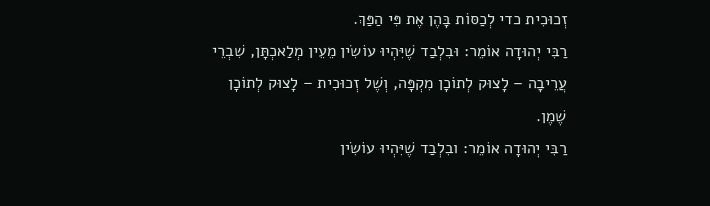זְכוּכִית כדי לְכַסּוֹת בָּהֶן אֶת פִּי הַפַּךְ.
רַבִּי יְהוּדָה אוֹמֵר: וּבִלְבַד שֶׁיִּהְיוּ עוֹשִׂין מֵעֵין מְלַאכְתָּן, שִׁבְרֵי עֲרֵיבָה – לָצוּק לְתוֹכָן מִקְפָּה, וְשֶׁל זְכוּכִית – לָצוּק לְתוֹכָן שֶׁמֶן.
רַבִּי יְהוּדָה אוֹמֵר: ובִלְבַד שֶׁיִּהְיוּ עוֹשִׂין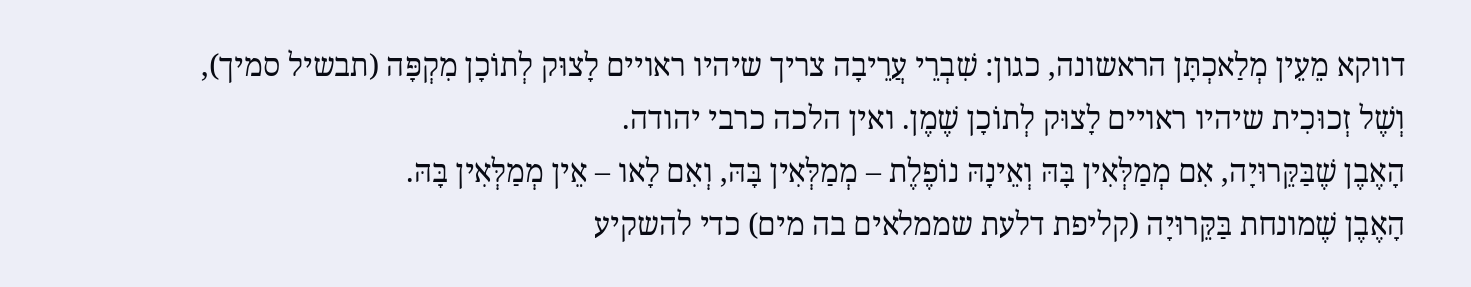דווקא מֵעֵין מְלַאכְתָּן הראשונה, כגון: שִׁבְרֵי עֲרֵיבָה צריך שיהיו ראויים לָצוּק לְתוֹכָן מִקְפָּה (תבשיל סמיך), וְשֶׁל זְכוּכִית שיהיו ראויים לָצוּק לְתוֹכָן שֶׁמֶן. ואין הלכה כרבי יהודה.
הָאֶבֶן שֶׁבַּקֵּרוּיָה, אִם מְמַלְּאִין בָּהּ וְאֵינָהּ נוֹפֶלֶת – מְמַלְּאִין בָּהּ, וְאִם לָאו – אֵין מְמַלְּאִין בָּהּ.
הָאֶבֶן שֶׁמונחת בַּקֵּרוּיָה (קליפת דלעת שממלאים בה מים) כדי להשקיע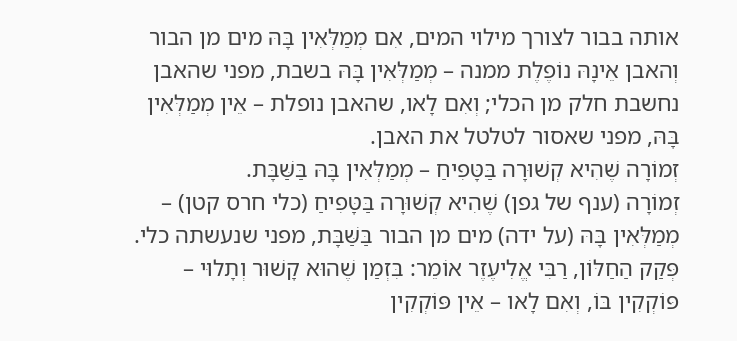אותה בבור לצורך מילוי המים, אִם מְמַלְּאִין בָּהּ מים מן הבור וְהאבן אֵינָהּ נוֹפֶלֶת ממנה – מְמַלְּאִין בָּהּ בשבת, מפני שהאבן נחשבת חלק מן הכלי; וְאִם לָאו, שהאבן נופלת – אֵין מְמַלְּאִין בָּהּ, מפני שאסור לטלטל את האבן.
זְמוֹרָה שֶׁהִיא קְשׁוּרָה בַּטָּפִיחַ – מְמַלְּאִין בָּהּ בַּשַּׁבָּת.
זְמוֹרָה (ענף של גפן) שֶׁהִיא קְשׁוּרָה בַּטָּפִיחַ (כלי חרס קטן) – מְמַלְּאִין בָּהּ (על ידה) מים מן הבור בַּשַּׁבָּת, מפני שנעשתה כלי.
פְּקַק הַחַלּוֹן, רַבִּי אֱלִיעֶזֶר אוֹמֵר: בִּזְמַן שֶׁהוּא קָשׁוּר וְתָלוּי – פּוֹקְקִין בּוֹ, וְאִם לָאו – אֵין פּוֹקְקִין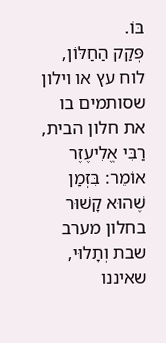בּוֹ.
פְּקַק הַחַלּוֹן, לוח עץ או וילון שסותמים בו את חלון הבית, רַבִּי אֱלִיעֶזֶר אוֹמֵר: בִּזְמַן שֶׁהוּא קָשׁוּר בחלון מערב שבת וְתָלוּי, שאיננו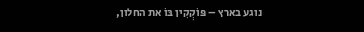נוגע בארץ – פּוֹקְקִין בּוֹ את החלון,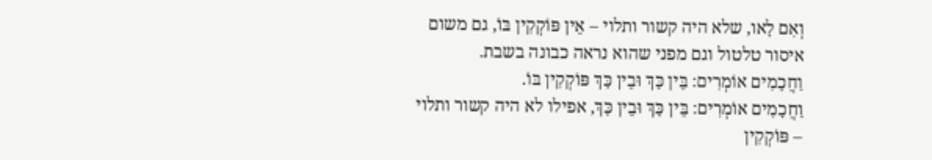וְאִם לָאו, שלא היה קשור ותלוי – אֵין פּוֹקְקִין בּוֹ, גם משום איסור טלטול וגם מפני שהוא נראה כבונה בשבת.
וַחֲכָמִים אוֹמְרִים: בֵּין כָּךְ וּבֵין כָּךְ פּוֹקְקִין בּוֹ.
וַחֲכָמִים אוֹמְרִים: בֵּין כָּךְ וּבֵין כָּךְ, אפילו לא היה קשור ותלוי – פּוֹקְקִין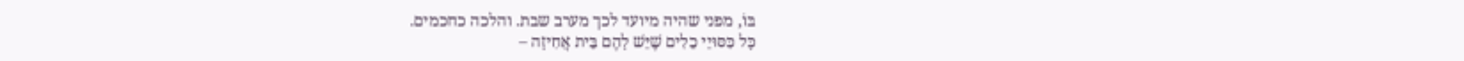בּוֹ, מפני שהיה מיועד לכך מערב שבת. והלכה כחכמים.
כָּל כִּסּוּיֵי כֵלִים שֶׁיֵּשׁ לָהֶם בֵּית אֲחִיזָה –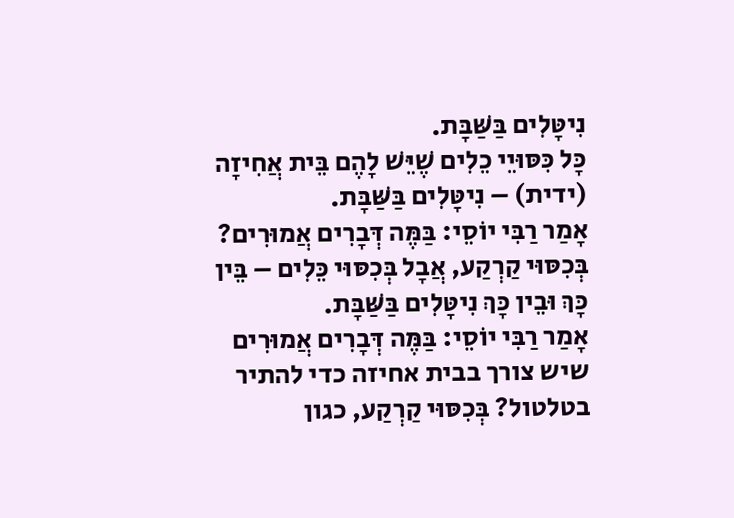נִיטָּלִים בַּשַּׁבָּת.
כָּל כִּסּוּיֵי כֵלִים שֶׁיֵּשׁ לָהֶם בֵּית אֲחִיזָה (ידית) – נִיטָּלִים בַּשַּׁבָּת.
אָמַר רַבִּי יוֹסֵי: בַּמֶּה דְּבָרִים אֲמוּרִים? בְּכִסּוּי קַרְקַע, אֲבָל בְּכִסּוּי כֵּלִים – בֵּין כָּךְ וּבֵין כָּךְ נִיטָּלִים בַּשַּׁבָּת.
אָמַר רַבִּי יוֹסֵי: בַּמֶּה דְּבָרִים אֲמוּרִים שיש צורך בבית אחיזה כדי להתיר בטלטול? בְּכִסּוּי קַרְקַע, כגון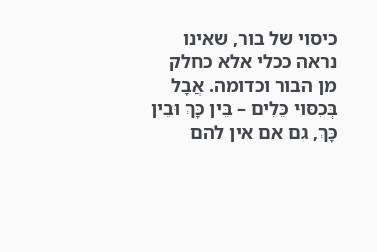כיסוי של בור, שאינו נראה ככלי אלא כחלק מן הבור וכדומה. אֲבָל בְּכִסּוּי כֵּלִים – בֵּין כָּךְ וּבֵין כָּךְ, גם אם אין להם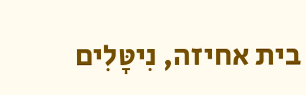בית אחיזה, נִיטָּלִים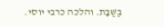בַּשַּׁבָּת. והלכה כרבי יוסי.